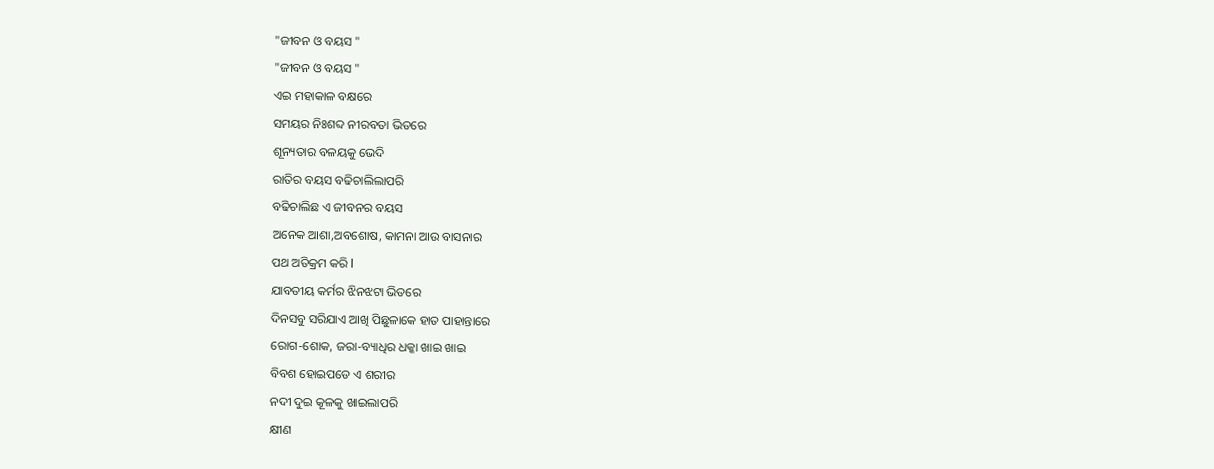"ଜୀବନ ଓ ବୟସ "
"ଜୀବନ ଓ ବୟସ "
ଏଇ ମହାକାଳ ବକ୍ଷରେ
ସମୟର ନିଃଶବ୍ଦ ନୀରବତା ଭିତରେ
ଶୂନ୍ୟତାର ବଳୟକୁ ଭେଦି
ରାତିର ବୟସ ବଢିଚାଲିଲାପରି
ବଢିଚାଲିଛ ଏ ଜୀବନର ବୟସ
ଅନେକ ଆଶା,ଅବଶୋଷ, କାମନା ଆଉ ବାସନାର
ପଥ ଅତିକ୍ରମ କରି l
ଯାବତୀୟ କର୍ମର ଝିନଝଟା ଭିତରେ
ଦିନସବୁ ସରିଯାଏ ଆଖି ପିଛୁଳାକେ ହାତ ପାହାନ୍ତାରେ
ରୋଗ-ଶୋକ, ଜରା-ବ୍ୟାଧିର ଧକ୍କା ଖାଇ ଖାଇ
ବିବଶ ହୋଇପଡେ ଏ ଶରୀର
ନଦୀ ଦୁଇ କୂଳକୁ ଖାଇଲାପରି
କ୍ଷୀଣ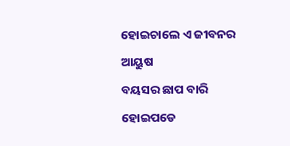ହୋଇଚାଲେ ଏ ଜୀବନର ଆୟୁଷ
ବୟସର ଛାପ ବାରି ହୋଇପଡେ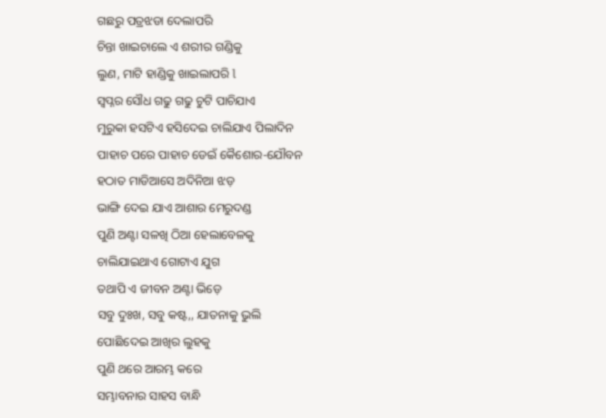ଗଛରୁ ପତ୍ରଝଡା ଦେଲାପରି
ଚିନ୍ତା ଖାଇଚାଲେ ଏ ଶରୀର ଗଣ୍ଡିକୁ
ଲୁଣ, ମାଟି ହାଣ୍ଡିକୁ ଖାଇଲାପରି l
ସ୍ୱପ୍ନର ସୌଧ ଗଢୁ ଗଢୁ ଚୁଟି ପାଚିଯାଏ
ମୁରୁକା ହସଟିଏ ହସିଦେଇ ଚାଲିଯାଏ ପିଲାଦିନ
ପାହାଚ ପରେ ପାହାଚ ଡେଇଁ କୈଶୋର-ଯୌବନ
ହଠାତ ମାଡିଆସେ ଅଦିନିଆ ଝଡ଼
ଭାଙ୍ଗି ଦେଇ ଯାଏ ଆଶାର ମେରୁଦଣ୍ଡ
ପୁଣି ଅଣ୍ଟା ସଳଖି ଠିଆ ହେଲାବେଳକୁ
ଚାଲିଯାଇଥାଏ ଗୋଟାଏ ଯୁଗ
ତଥାପି ଏ ଜୀବନ ଅଣ୍ଟା ଭିଡ଼େ
ସବୁ ଦୁଃଖ, ସବୁ କଷ୍ଟ,, ଯାତନାକୁ ଭୁଲି
ପୋଛିଦେଇ ଆଖିର ଲୁହକୁ
ପୁଣି ଥରେ ଆରମ୍ଭ କରେ
ସମ୍ଭାବନାର ସାହସ ବାନ୍ଧି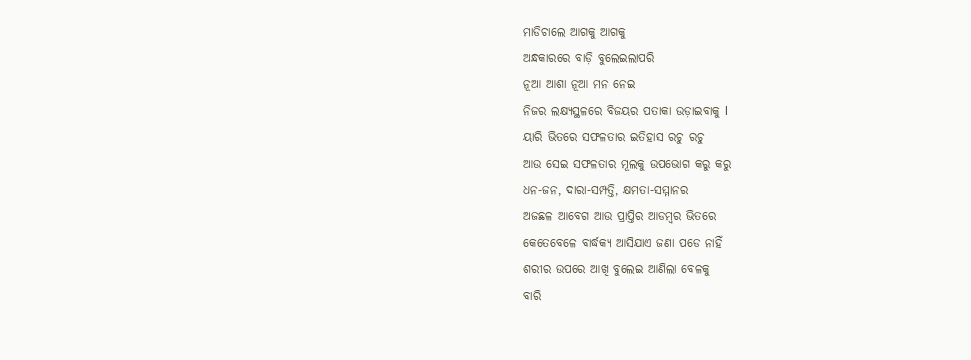ମାଡିଚାଲେ ଆଗକୁ ଆଗକୁ
ଅନ୍ଧକାରରେ ବାଡ଼ି ବୁଲେଇଲାପରି
ନୂଆ ଆଶା ନୂଆ ମନ ନେଇ
ନିଜର ଲକ୍ଷ୍ୟସ୍ଥଳରେ ବିଜୟର ପତାକା ଉଡ଼ାଇବାକୁ l
ୟାରି ଭିତରେ ସଫଳତାର ଇତିହାସ ରଚୁ ରଚୁ
ଆଉ ସେଇ ସଫଳତାର ମୂଲକୁ ଉପଭୋଗ କରୁ କରୁ
ଧନ-ଜନ, ଦାରା-ସମ୍ପତ୍ତି, କ୍ଷମତା-ସମ୍ମାନର
ଅଜଛଳ ଆବେଗ ଆଉ ପ୍ରାପ୍ତିର ଆଡମ୍ବର ଭିତରେ
କେତେବେଳେ ବାର୍ଦ୍ଧକ୍ୟ ଆସିଯାଏ ଜଣା ପଡେ ନାହିଁ
ଶରୀର ଉପରେ ଆଖି ବୁଲେଇ ଆଣିଲା ବେଳକୁ
ବାରି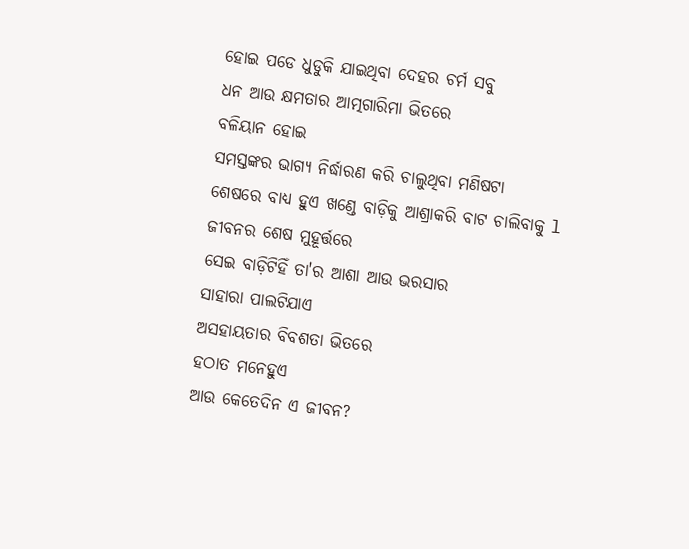ହୋଇ ପଡେ ଧୁଡୁକି ଯାଇଥିବା ଦେହର ଚର୍ମ ସବୁ
ଧନ ଆଉ କ୍ଷମତାର ଆତ୍ମଗାରିମା ଭିତରେ
ବଳିୟାନ ହୋଇ
ସମସ୍ତଙ୍କର ଭାଗ୍ୟ ନିର୍ଦ୍ଧାରଣ କରି ଚାଲୁଥିବା ମଣିଷଟା
ଶେଷରେ ବାଧ୍ୟ ହୁଏ ଖଣ୍ଡେ ବାଡ଼ିକୁ ଆଶ୍ରାକରି ବାଟ ଚାଲିବାକୁ l
ଜୀବନର ଶେଷ ମୁହୂର୍ତ୍ତରେ
ସେଇ ବାଡ଼ିଟିହିଁ ତା'ର ଆଶା ଆଉ ଭରସାର
ସାହାରା ପାଲଟିଯାଏ
ଅସହାୟତାର ବିବଶତା ଭିତରେ
ହଠାତ ମନେହୁଏ
ଆଉ କେତେଦିନ ଏ ଜୀବନ?